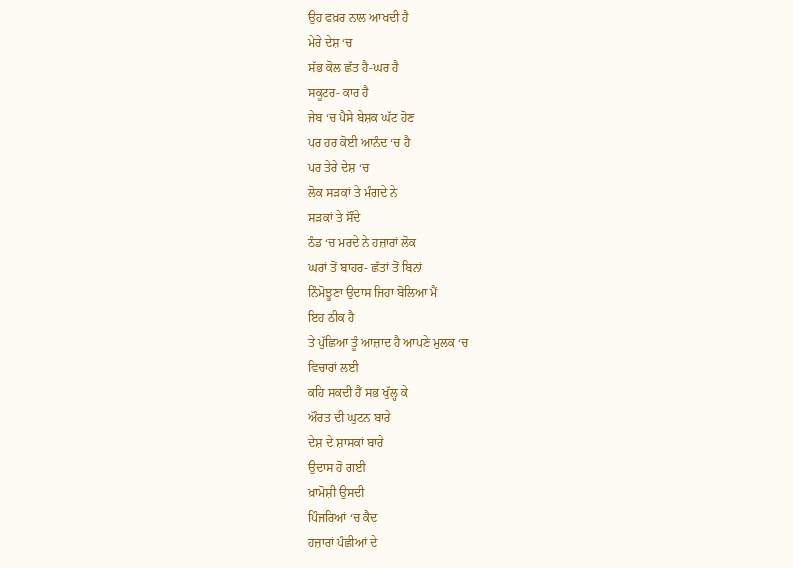ਉਹ ਫਖ਼ਰ ਨਾਲ ਆਖਦੀ ਹੈ
ਮੇਰੇ ਦੇਸ਼ ‘ਚ
ਸੱਭ ਕੋਲ ਛੱਤ ਹੈ-ਘਰ ਹੈ
ਸਕੂਟਰ- ਕਾਰ ਹੈ
ਜੇਬ ‘ਚ ਪੈਸੇ ਬੇਸ਼ਕ ਘੱਟ ਹੋਣ
ਪਰ ਹਰ ਕੋਈ ਆਨੰਦ ‘ਚ ਹੈ
ਪਰ ਤੇਰੇ ਦੇਸ਼ ‘ਚ
ਲੋਕ ਸੜਕਾਂ ਤੇ ਮੰਗਦੇ ਨੇ
ਸੜਕਾਂ ਤੇ ਸੌਂਦੇ
ਠੰਡ ‘ਚ ਮਰਦੇ ਨੇ ਹਜ਼ਾਰਾਂ ਲੋਕ
ਘਰਾਂ ਤੋਂ ਬਾਹਰ- ਛੱਤਾਂ ਤੋਂ ਬਿਨਾਂ
ਨਿੰਮੋਝੂਣਾ ਉਦਾਸ ਜਿਹਾ ਬੋਲਿਆ ਮੈਂ
ਇਹ ਠੀਕ ਹੈ
ਤੇ ਪੁੱਛਿਆ ਤੂੰ ਆਜ਼ਾਦ ਹੈ ਆਪਣੇ ਮੁਲਕ ‘ਚ
ਵਿਚਾਰਾਂ ਲਈ
ਕਹਿ ਸਕਦੀ ਹੈਂ ਸਭ ਖੁੱਲ੍ਹ ਕੇ
ਔਰਤ ਦੀ ਘੁਟਨ ਬਾਰੇ
ਦੇਸ਼ ਦੇ ਸ਼ਾਸਕਾਂ ਬਾਰੇ
ਉਦਾਸ ਹੋ ਗਈ
ਖ਼ਾਮੋਸ਼ੀ ਉਸਦੀ
ਪਿੰਜਰਿਆਂ ‘ਚ ਕੈਦ
ਹਜ਼ਾਰਾਂ ਪੰਛੀਆਂ ਦੇ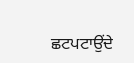ਛਟਪਟਾਉਂਦੇ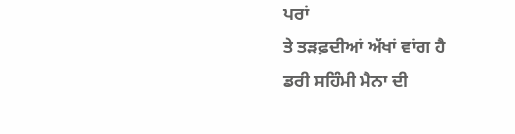ਪਰਾਂ
ਤੇ ਤੜਫ਼ਦੀਆਂ ਅੱਖਾਂ ਵਾਂਗ ਹੈ
ਡਰੀ ਸਹਿੰਮੀ ਮੈਨਾ ਦੀ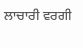ਲਾਚਾਰੀ ਵਰਗੀ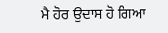ਮੈ ਹੋਰ ਉਦਾਸ ਹੋ ਗਿਆ